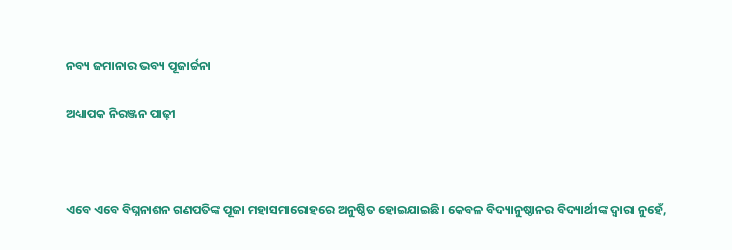ନବ୍ୟ ଜମାନାର ଭବ୍ୟ ପୂଜାର୍ଚ୍ଚନା

ଅଧ୍ୟାପକ ନିରଞ୍ଜନ ପାଢ଼ୀ



ଏବେ ଏବେ ବିଘ୍ନନାଶନ ଗଣପତିଙ୍କ ପୂଜା ମହାସମାରୋହରେ ଅନୁଷ୍ଠିତ ହୋଇଯାଇଛି। କେବଳ ବିଦ୍ୟାନୁଷ୍ଠାନର ବିଦ୍ୟାର୍ଥୀଙ୍କ ଦ୍ୱାରା ନୁହେଁ,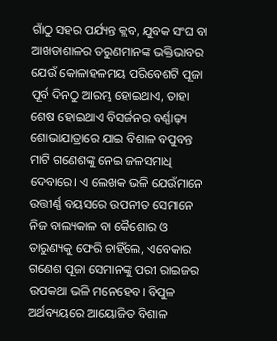ଗାଁଠୁ ସହର ପର୍ଯ୍ୟନ୍ତ କ୍ଲବ, ଯୁବକ ସଂଘ ବା ଆଖଡାଶାଳର ତରୁଣମାନଙ୍କ ଭକ୍ତିଭାବର ଯେଉଁ କୋଳାହଳମୟ ପରିବେଶଟି ପୂଜା ପୂର୍ବ ଦିନଠୁ ଆରମ୍ଭ ହୋଇଥାଏ, ତାହା ଶେଷ ହୋଇଥାଏ ବିସର୍ଜନର ବର୍ଣ୍ଣାଢ଼୍ୟ ଶୋଭାଯାତ୍ରାରେ ଯାଇ ବିଶାଳ ବପୁବନ୍ତ ମାଟି ଗଣେଶଙ୍କୁ ନେଇ ଜଳସମାଧି ଦେବାରେ। ଏ ଲେଖକ ଭଳି ଯେଉଁମାନେ ଉତ୍ତୀର୍ଣ୍ଣ ବୟସରେ ଉପନୀତ ସେମାନେ ନିଜ ବାଲ୍ୟକାଳ ବା କୈଶୋର ଓ ତାରୁଣ୍ୟକୁ ଫେରି ଚାହିଁଲେ, ଏବେକାର ଗଣେଶ ପୂଜା ସେମାନଙ୍କୁ ପରୀ ରାଇଜର ଉପକଥା ଭଳି ମନେହେବ। ବିପୁଳ ଅର୍ଥବ୍ୟୟରେ ଆୟୋଜିତ ବିଶାଳ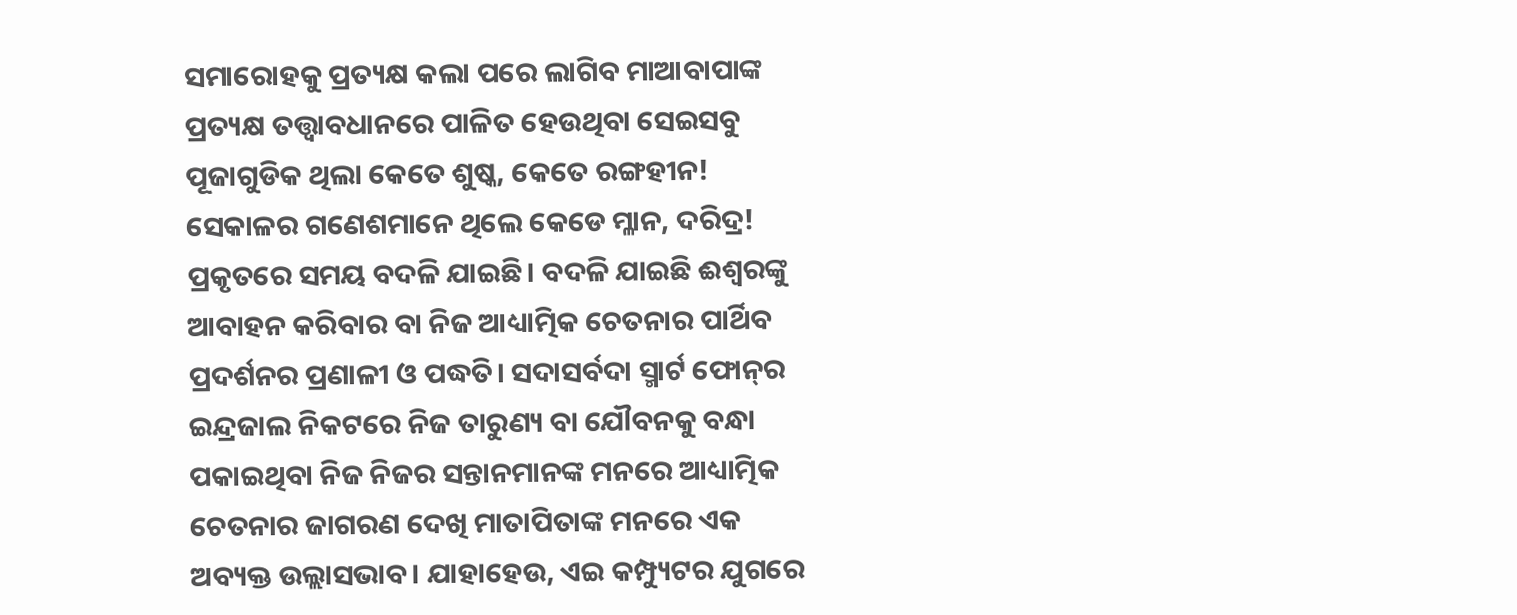ସମାରୋହକୁ ପ୍ରତ୍ୟକ୍ଷ କଲା ପରେ ଲାଗିବ ମାଆବାପାଙ୍କ ପ୍ରତ୍ୟକ୍ଷ ତତ୍ତ୍ୱାବଧାନରେ ପାଳିତ ହେଉଥିବା ସେଇସବୁ ପୂଜାଗୁଡିକ ଥିଲା କେତେ ଶୁଷ୍କ, କେତେ ରଙ୍ଗହୀନ! ସେକାଳର ଗଣେଶମାନେ ଥିଲେ କେଡେ ମ୍ଳାନ, ଦରିଦ୍ର!
ପ୍ରକୃତରେ ସମୟ ବଦଳି ଯାଇଛି। ବଦଳି ଯାଇଛି ଈଶ୍ୱରଙ୍କୁ ଆବାହନ କରିବାର ବା ନିଜ ଆଧ୍ୟାତ୍ମିକ ଚେତନାର ପାର୍ଥିବ ପ୍ରଦର୍ଶନର ପ୍ରଣାଳୀ ଓ ପଦ୍ଧତି। ସଦାସର୍ବଦା ସ୍ମାର୍ଟ ଫୋନ୍‌ର ଇନ୍ଦ୍ରଜାଲ ନିକଟରେ ନିଜ ତାରୁଣ୍ୟ ବା ଯୌବନକୁ ବନ୍ଧା ପକାଇଥିବା ନିଜ ନିଜର ସନ୍ତାନମାନଙ୍କ ମନରେ ଆଧ୍ୟାତ୍ମିକ ଚେତନାର ଜାଗରଣ ଦେଖି ମାତାପିତାଙ୍କ ମନରେ ଏକ ଅବ୍ୟକ୍ତ ଉଲ୍ଲାସଭାବ। ଯାହାହେଉ, ଏଇ କମ୍ପ୍ୟୁଟର ଯୁଗରେ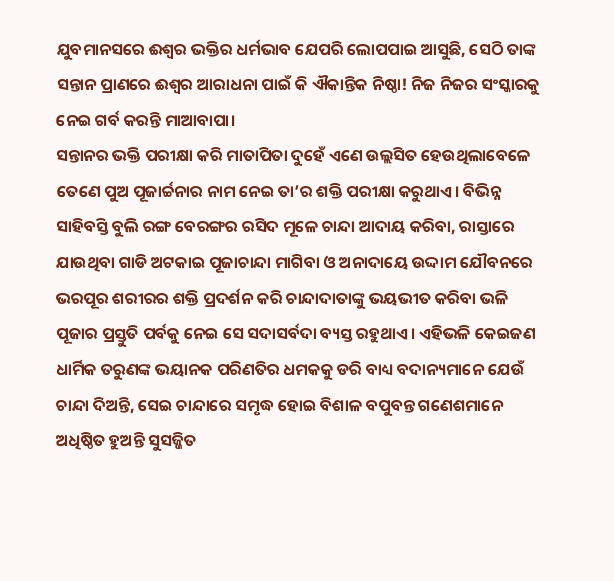ଯୁବମାନସରେ ଈଶ୍ୱର ଭକ୍ତିର ଧର୍ମଭାବ ଯେପରି ଲୋପପାଇ ଆସୁଛି, ସେଠି ତାଙ୍କ ସନ୍ତାନ ପ୍ରାଣରେ ଈଶ୍ୱର ଆରାଧନା ପାଇଁ କି ଐକାନ୍ତିକ ନିଷ୍ଠା! ନିଜ ନିଜର ସଂସ୍କାରକୁ ନେଇ ଗର୍ବ କରନ୍ତି ମାଆବାପା।
ସନ୍ତାନର ଭକ୍ତି ପରୀକ୍ଷା କରି ମାତାପିତା ଦୁହେଁ ଏଣେ ଉଲ୍ଲସିତ ହେଉଥିଲାବେଳେ ତେଣେ ପୁଅ ପୂଜାର୍ଚ୍ଚନାର ନାମ ନେଇ ତା’ର ଶକ୍ତି ପରୀକ୍ଷା କରୁଥାଏ। ବିଭିନ୍ନ ସାହିବସ୍ତି ବୁଲି ରଙ୍ଗ ବେରଙ୍ଗର ରସିଦ ମୂଳେ ଚାନ୍ଦା ଆଦାୟ କରିବା, ରାସ୍ତାରେ ଯାଉଥିବା ଗାଡି ଅଟକାଇ ପୂଜାଚାନ୍ଦା ମାଗିବା ଓ ଅନାଦାୟେ ଉଦ୍ଦାମ ଯୌବନରେ ଭରପୂର ଶରୀରର ଶକ୍ତି ପ୍ରଦର୍ଶନ କରି ଚାନ୍ଦାଦାତାଙ୍କୁ ଭୟଭୀତ କରିବା ଭଳି ପୂଜାର ପ୍ରସ୍ତୁତି ପର୍ବକୁ ନେଇ ସେ ସଦାସର୍ବଦା ବ୍ୟସ୍ତ ରହୁଥାଏ। ଏହିଭଳି କେଇଜଣ ଧାର୍ମିକ ତରୁଣଙ୍କ ଭୟାନକ ପରିଣତିର ଧମକକୁ ଡରି ବାଧ୍ୟ ବଦାନ୍ୟମାନେ ଯେଉଁ ଚାନ୍ଦା ଦିଅନ୍ତି, ସେଇ ଚାନ୍ଦାରେ ସମୃଦ୍ଧ ହୋଇ ବିଶାଳ ବପୁବନ୍ତ ଗଣେଶମାନେ ଅଧିଷ୍ଠିତ ହୁଅନ୍ତି ସୁସଜ୍ଜିତ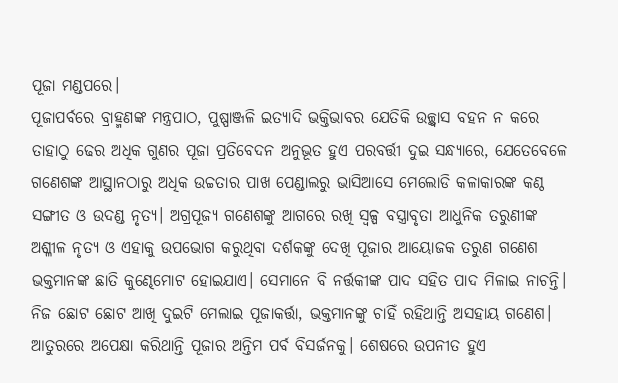ପୂଜା ମଣ୍ଡପରେ।
ପୂଜାପର୍ବରେ ବ୍ରାହ୍ମଣଙ୍କ ମନ୍ତ୍ରପାଠ, ପୁଷ୍ପାଞ୍ଜଳି ଇତ୍ୟାଦି ଭକ୍ତିଭାବର ଯେତିକି ଉଚ୍ଛ୍ବାସ ବହନ ନ କରେ ତାହାଠୁ ଢେର ଅଧିକ ଗୁଣର ପୂଜା ପ୍ରତିବେଦନ ଅନୁଭୂତ ହୁଏ ପରବର୍ତ୍ତୀ ଦୁଇ ସନ୍ଧ୍ୟାରେ, ଯେତେବେଳେ ଗଣେଶଙ୍କ ଆସ୍ଥାନଠାରୁ ଅଧିକ ଉଚ୍ଚତାର ପାଖ ପେଣ୍ଡାଲରୁ ଭାସିଆସେ ମେଲୋଡି କଳାକାରଙ୍କ କଣ୍ଠ ସଙ୍ଗୀତ ଓ ଉଦଣ୍ଡ ନୃତ୍ୟ। ଅଗ୍ରପୂଜ୍ୟ ଗଣେଶଙ୍କୁ ଆଗରେ ରଖି ସ୍ବଳ୍ପ ବସ୍ତ୍ରାବୃତା ଆଧୁନିକ ତରୁଣୀଙ୍କ ଅଶ୍ଳୀଳ ନୃତ୍ୟ ଓ ଏହାକୁ ଉପଭୋଗ କରୁଥିବା ଦର୍ଶକଙ୍କୁ ଦେଖି ପୂଜାର ଆୟୋଜକ ତରୁଣ ଗଣେଶ ଭକ୍ତମାନଙ୍କ ଛାତି କୁଣ୍ଢେମୋଟ ହୋଇଯାଏ। ସେମାନେ ବି ନର୍ତ୍ତକୀଙ୍କ ପାଦ ସହିତ ପାଦ ମିଳାଇ ନାଚନ୍ତି। ନିଜ ଛୋଟ ଛୋଟ ଆଖି ଦୁଇଟି ମେଲାଇ ପୂଜାକର୍ତ୍ତା, ଭକ୍ତମାନଙ୍କୁ ଚାହିଁ ରହିଥାନ୍ତି ଅସହାୟ ଗଣେଶ। ଆତୁରରେ ଅପେକ୍ଷା କରିଥାନ୍ତି ପୂଜାର ଅନ୍ତିମ ପର୍ବ ବିସର୍ଜନକୁ। ଶେଷରେ ଉପନୀତ ହୁଏ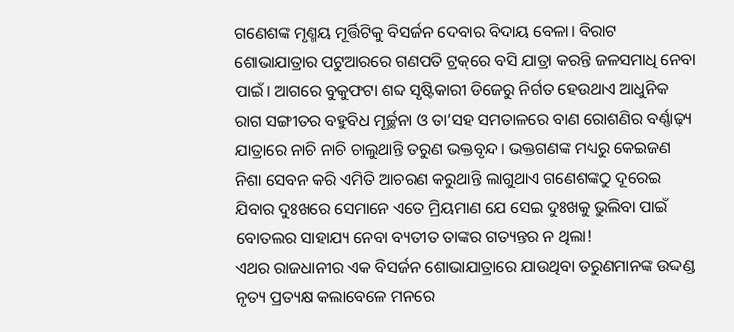ଗଣେଶଙ୍କ ମୃଣ୍ମୟ ମୂର୍ତ୍ତିଟିକୁ ବିସର୍ଜନ ଦେବାର ବିଦାୟ ବେଳା। ବିରାଟ ଶୋଭାଯାତ୍ରାର ପଟୁଆରରେ ଗଣପତି ଟ୍ରକ୍‌ରେ ବସି ଯାତ୍ରା କରନ୍ତି ଜଳସମାଧି ନେବା ପାଇଁ। ଆଗରେ ବୁକୁଫଟା ଶବ୍ଦ ସୃଷ୍ଟିକାରୀ ଡିଜେରୁ ନିର୍ଗତ ହେଉଥାଏ ଆଧୁନିକ ରାଗ ସଙ୍ଗୀତର ବହୁବିଧ ମୂର୍ଚ୍ଛନା ଓ ତା’ସହ ସମତାଳରେ ବାଣ ରୋଶଣିର ବର୍ଣ୍ଣାଢ଼୍ୟ ଯାତ୍ରାରେ ନାଚି ନାଚି ଚାଲୁଥାନ୍ତି ତରୁଣ ଭକ୍ତବୃନ୍ଦ। ଭକ୍ତଗଣଙ୍କ ମଧ୍ୟରୁ କେଇଜଣ ନିଶା ସେବନ କରି ଏମିତି ଆଚରଣ କରୁଥାନ୍ତି ଲାଗୁଥାଏ ଗଣେଶଙ୍କଠୁ ଦୂରେଇ ଯିବାର ଦୁଃଖରେ ସେମାନେ ଏତେ ମ୍ରିୟମାଣ ଯେ ସେଇ ଦୁଃଖକୁ ଭୁଲିବା ପାଇଁ ବୋତଲର ସାହାଯ୍ୟ ନେବା ବ୍ୟତୀତ ତାଙ୍କର ଗତ୍ୟନ୍ତର ନ ଥିଲା!
ଏଥର ରାଜଧାନୀର ଏକ ବିସର୍ଜନ ଶୋଭାଯାତ୍ରାରେ ଯାଉଥିବା ତରୁଣମାନଙ୍କ ଉଦ୍ଦଣ୍ଡ ନୃତ୍ୟ ପ୍ରତ୍ୟକ୍ଷ କଲାବେଳେ ମନରେ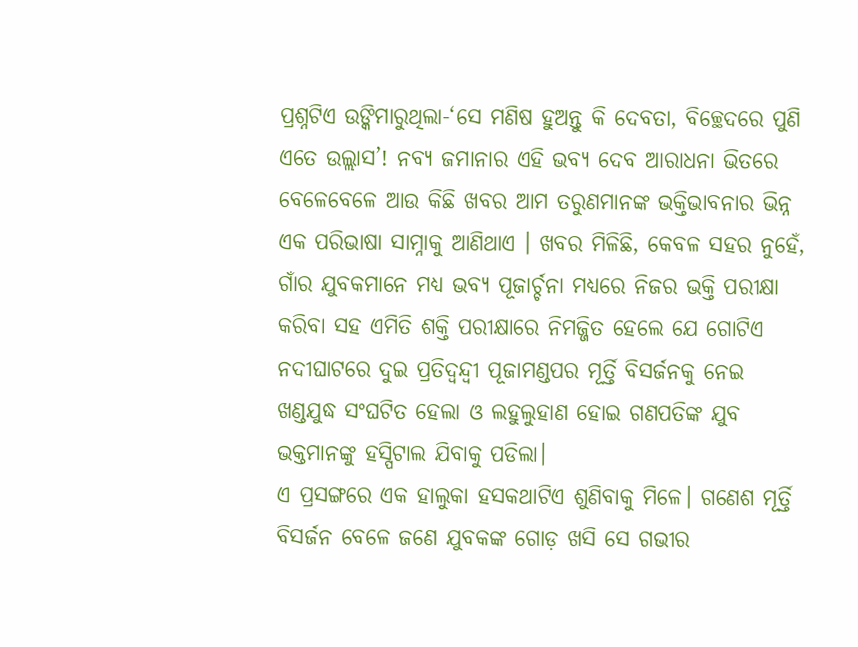ପ୍ରଶ୍ନଟିଏ ଉଙ୍କିମାରୁଥିଲା-‘ସେ ମଣିଷ ହୁଅନ୍ତୁ କି ଦେବତା, ବିଚ୍ଛେଦରେ ପୁଣି ଏତେ ଉଲ୍ଲାସ’! ନବ୍ୟ ଜମାନାର ଏହି ଭବ୍ୟ ଦେବ ଆରାଧନା ଭିତରେ ବେଳେବେଳେ ଆଉ କିଛି ଖବର ଆମ ତରୁଣମାନଙ୍କ ଭକ୍ତିଭାବନାର ଭିନ୍ନ ଏକ ପରିଭାଷା ସାମ୍ନାକୁ ଆଣିଥାଏ । ଖବର ମିଳିଛି, କେବଳ ସହର ନୁହେଁ, ଗାଁର ଯୁବକମାନେ ମଧ୍ୟ ଭବ୍ୟ ପୂଜାର୍ଚ୍ଚନା ମଧ୍ୟରେ ନିଜର ଭକ୍ତି ପରୀକ୍ଷା କରିବା ସହ ଏମିତି ଶକ୍ତି ପରୀକ୍ଷାରେ ନିମଜ୍ଜିତ ହେଲେ ଯେ ଗୋଟିଏ ନଦୀଘାଟରେ ଦୁଇ ପ୍ରତିଦ୍ୱନ୍ଦ୍ୱୀ ପୂଜାମଣ୍ଡପର ମୂର୍ତ୍ତି ବିସର୍ଜନକୁ ନେଇ ଖଣ୍ଡଯୁଦ୍ଧ ସଂଘଟିତ ହେଲା ଓ ଲହୁଲୁହାଣ ହୋଇ ଗଣପତିଙ୍କ ଯୁବ ଭକ୍ତମାନଙ୍କୁ ହସ୍ପିଟାଲ ଯିବାକୁ ପଡିଲା।
ଏ ପ୍ରସଙ୍ଗରେ ଏକ ହାଲୁକା ହସକଥାଟିଏ ଶୁଣିବାକୁ ମିଳେ। ଗଣେଶ ମୂର୍ତ୍ତି ବିସର୍ଜନ ବେଳେ ଜଣେ ଯୁବକଙ୍କ ଗୋଡ଼ ଖସି ସେ ଗଭୀର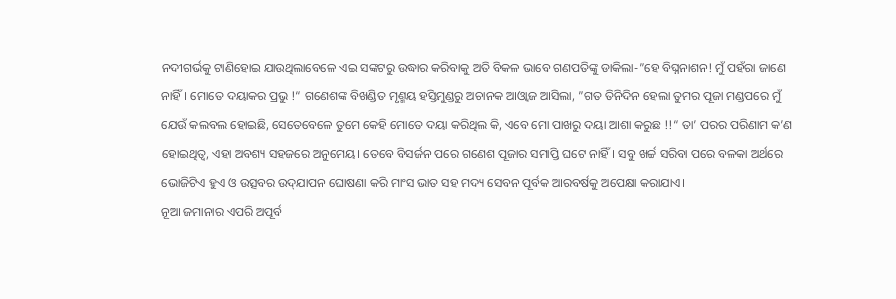ନଦୀଗର୍ଭକୁ ଟାଣିହୋଇ ଯାଉଥିଲାବେଳେ ଏଇ ସଙ୍କଟରୁ ଉଦ୍ଧାର କରିବାକୁ ଅତି ବିକଳ ଭାବେ ଗଣପତିଙ୍କୁ ଡାକିଲା-”ହେ ବିଘ୍ନନାଶନ! ମୁଁ ପହଁରା ଜାଣେ ନାହିଁ। ମୋତେ ଦୟାକର ପ୍ରଭୁ !“ ଗଣେଶଙ୍କ ବିଖଣ୍ଡିତ ମୃଣ୍ମୟ ହସ୍ତିମୁଣ୍ଡରୁ ଅଚାନକ ଆଓ୍ବାଜ ଆସିଲା, ”ଗତ ତିନିଦିନ ହେଲା ତୁମର ପୂଜା ମଣ୍ଡପରେ ମୁଁ ଯେଉଁ କଲବଲ ହୋଇଛି, ସେତେବେଳେ ତୁମେ କେହି ମୋତେ ଦୟା କରିଥିଲ କି, ଏବେ ମୋ ପାଖରୁ ଦୟା ଆଶା କରୁଛ !!“ ତା’ ପରର ପରିଣାମ କ’ଣ ହୋଇଥିତ୍ବ, ଏହା ଅବଶ୍ୟ ସହଜରେ ଅନୁମେୟ। ତେବେ ବିସର୍ଜନ ପରେ ଗଣେଶ ପୂଜାର ସମାପ୍ତି ଘଟେ ନାହିଁ। ସବୁ ଖର୍ଚ୍ଚ ସରିବା ପରେ ବଳକା ଅର୍ଥରେ ଭୋଜିଟିଏ ହୁଏ ଓ ଉତ୍ସବର ଉଦ୍‌ଯାପନ ଘୋଷଣା କରି ମାଂସ ଭାତ ସହ ମଦ୍ୟ ସେବନ ପୂର୍ବକ ଆରବର୍ଷକୁ ଅପେକ୍ଷା କରାଯାଏ।
ନୂଆ ଜମାନାର ଏପରି ଅପୂର୍ବ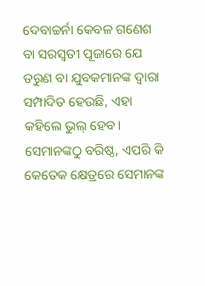ଦେବାଚ୍ଚର୍ନା କେବଳ ଗଣେଶ ବା ସରସ୍ବତୀ ପୂଜାରେ ଯେ ତରୁଣ ବା ଯୁବକମାନଙ୍କ ଦ୍ୱାରା ସମ୍ପାଦିତ ହେଉଛି, ଏହା କହିଲେ ଭୁଲ୍‌ ହେବ। ସେମାନଙ୍କଠୁ ବରିଷ୍ଠ, ଏପରି କି କେତେକ କ୍ଷେତ୍ରରେ ସେମାନଙ୍କ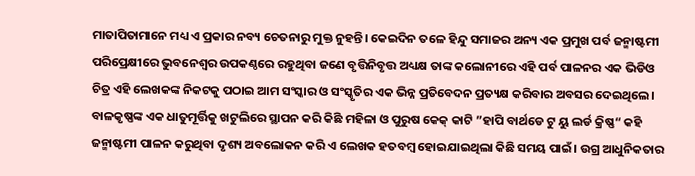ମାତାପିତାମାନେ ମଧ୍ୟ ଏ ପ୍ରକାର ନବ୍ୟ ଚେତନାରୁ ମୁକ୍ତ ନୁହନ୍ତି। କେଇଦିନ ତଳେ ହିନ୍ଦୁ ସମାଜର ଅନ୍ୟ ଏକ ପ୍ରମୁଖ ପର୍ବ ଜନ୍ମାଷ୍ଟମୀ ପରିପ୍ରେକ୍ଷୀରେ ଭୁବନେଶ୍ୱର ଉପକଣ୍ଠରେ ରହୁଥିବା ଜଣେ ବୃତ୍ତିନିବୃତ୍ତ ଅଧ୍ୟକ୍ଷ ତାଙ୍କ କଲୋନୀରେ ଏହି ପର୍ବ ପାଳନର ଏକ ଭିଡିଓ ଚିତ୍ର ଏହି ଲେଖକଙ୍କ ନିକଟକୁ ପଠାଇ ଆମ ସଂସ୍କାର ଓ ସଂସ୍କୃତିର ଏକ ଭିନ୍ନ ପ୍ରତିବେଦନ ପ୍ରତ୍ୟକ୍ଷ କରିବାର ଅବସର ଦେଇଥିଲେ। ବାଳକୃଷ୍ଣଙ୍କ ଏକ ଧାତୁମୂର୍ତ୍ତିକୁ ଖଟୁଲିରେ ସ୍ଥାପନ କରି କିଛି ମହିଳା ଓ ପୁରୁଷ କେକ୍‌ କାଟି ”ହାପି ବାର୍ଥଡେ ଟୁ ୟୁ ଲର୍ଡ କ୍ରିଷ୍ଣ“ କହି ଜନ୍ମାଷ୍ଟମୀ ପାଳନ କରୁଥିବା ଦୃଶ୍ୟ ଅବଲୋକନ କରି ଏ ଲେଖକ ହତବମ୍ବ ହୋଇଯାଇଥିଲା କିଛି ସମୟ ପାଇଁ। ଉଗ୍ର ଆଧୁନିକତାର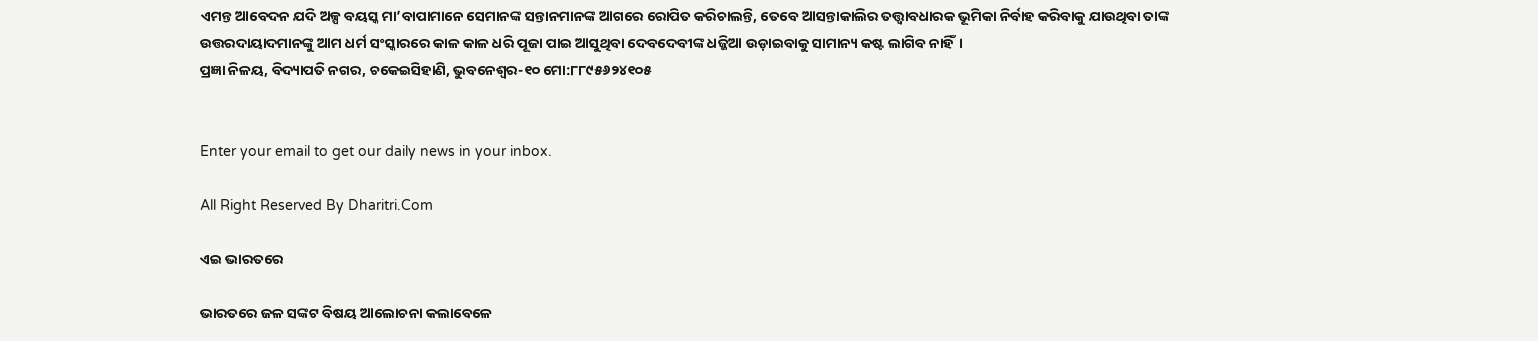ଏମନ୍ତ ଆବେଦନ ଯଦି ଅଳ୍ପ ବୟସ୍କ ମା’ବାପାମାନେ ସେମାନଙ୍କ ସନ୍ତାନମାନଙ୍କ ଆଗରେ ରୋପିତ କରିଚାଲନ୍ତି, ତେବେ ଆସନ୍ତାକାଲିର ତତ୍ତ୍ୱାବଧାରକ ଭୂମିକା ନିର୍ବାହ କରିବାକୁ ଯାଉଥିବା ତାଙ୍କ ଉତ୍ତରଦାୟାଦମାନଙ୍କୁ ଆମ ଧର୍ମ ସଂସ୍କାରରେ କାଳ କାଳ ଧରି ପୂଜା ପାଇ ଆସୁଥିବା ଦେବଦେବୀଙ୍କ ଧଜ୍ଜିଆ ଉଡ଼ାଇବାକୁ ସାମାନ୍ୟ କଷ୍ଟ ଲାଗିବ ନାହିଁ।
ପ୍ରଜ୍ଞା ନିଳୟ, ବିଦ୍ୟାପତି ନଗର, ଚକେଇସିହାଣି, ଭୁବନେଶ୍ୱର-୧୦ ମୋ:୮୮୯୫୬୨୪୧୦୫


Enter your email to get our daily news in your inbox.

All Right Reserved By Dharitri.Com

ଏଇ ଭାରତରେ

ଭାରତରେ ଜଳ ସଙ୍କଟ ବିଷୟ ଆଲୋଚନା କଲାବେଳେ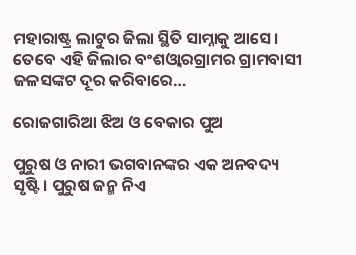ମହାରାଷ୍ଟ୍ର ଲାଟୁର ଜିଲା ସ୍ଥିତି ସାମ୍ନାକୁ ଆସେ। ତେବେ ଏହି ଜିଲାର ବଂଶଓ୍ବାରଗ୍ରାମର ଗ୍ରାମବାସୀ ଜଳସଙ୍କଟ ଦୂର କରିବାରେ…

ରୋଜଗାରିଆ ଝିଅ ଓ ବେକାର ପୁଅ

ପୁରୁଷ ଓ ନାରୀ ଭଗବାନଙ୍କର ଏକ ଅନବଦ୍ୟ ସୃଷ୍ଟି। ପୁରୁଷ ଜନ୍ମ ନିଏ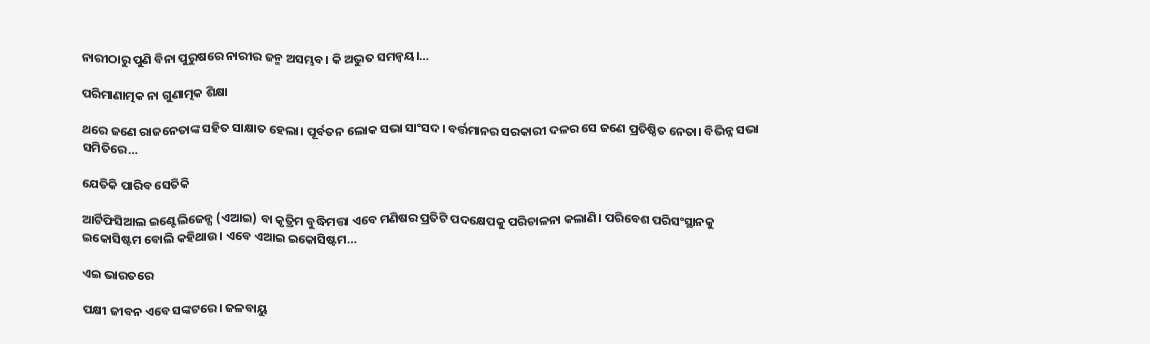ନାରୀଠାରୁ ପୁଣି ବିନା ପୁରୁଷରେ ନାରୀର ଜନ୍ମ ଅସମ୍ଭବ। କି ଅଦ୍ଭୁତ ସମନ୍ବୟ।…

ପରିମାଣାତ୍ମକ ନା ଗୁଣାତ୍ମକ ଶିକ୍ଷା

ଥରେ ଜଣେ ରାଜନେତାଙ୍କ ସହିତ ସାକ୍ଷାତ ହେଲା। ପୂର୍ବତନ ଲୋକ ସଭା ସାଂସଦ। ବର୍ତ୍ତମାନର ସରକାରୀ ଦଳର ସେ ଜଣେ ପ୍ରତିଷ୍ଠିତ ନେତା। ବିଭିନ୍ନ ସଭା ସମିତିରେ…

ଯେତିକି ପାରିବ ସେତିକି

ଆର୍ଟିଫିସିଆଲ ଇଣ୍ଟେଲିଜେନ୍ସ (ଏଆଇ) ବା କୃତ୍ରିମ ବୁଦ୍ଧିମତ୍ତା ଏବେ ମଣିଷର ପ୍ରତିଟି ପଦକ୍ଷେପକୁ ପରିଚାଳନା କଲାଣି। ପରିବେଶ ପରିସଂସ୍ଥାନକୁ ଇକୋସିଷ୍ଟମ ବୋଲି କହିଥାଉ। ଏବେ ଏଆଇ ଇକୋସିଷ୍ଟମ…

ଏଇ ଭାରତରେ

ପକ୍ଷୀ ଜୀବନ ଏବେ ସଙ୍କଟରେ। ଜଳବାୟୁ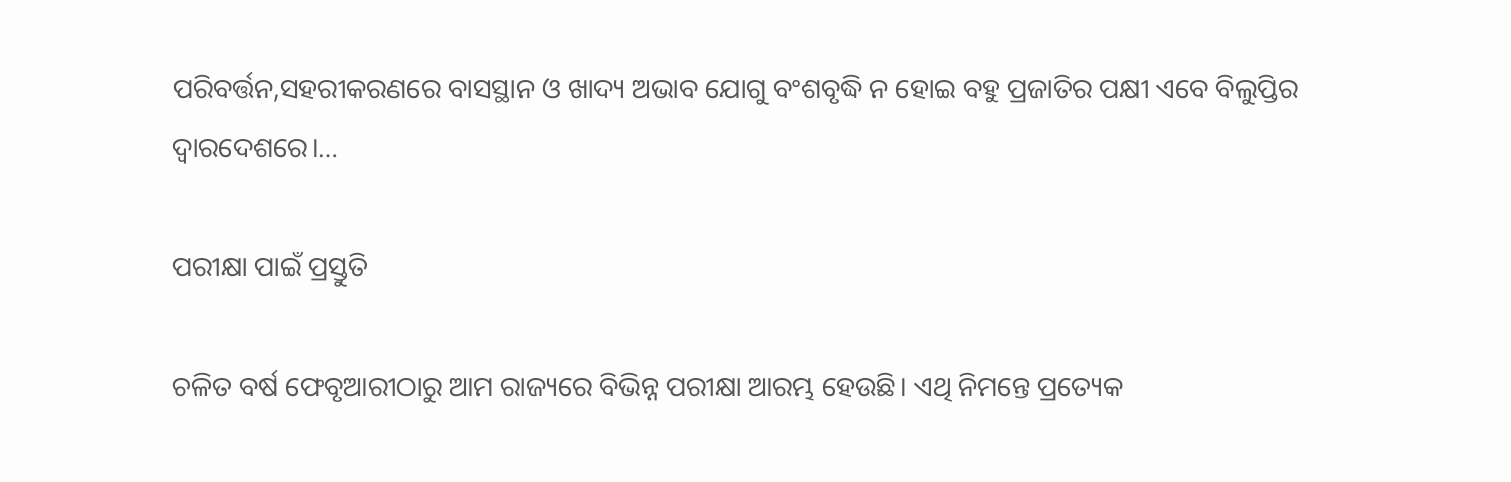ପରିବର୍ତ୍ତନ,ସହରୀକରଣରେ ବାସସ୍ଥାନ ଓ ଖାଦ୍ୟ ଅଭାବ ଯୋଗୁ ବଂଶବୃଦ୍ଧି ନ ହୋଇ ବହୁ ପ୍ରଜାତିର ପକ୍ଷୀ ଏବେ ବିଲୁପ୍ତିର ଦ୍ୱାରଦେଶରେ।…

ପରୀକ୍ଷା ପାଇଁ ପ୍ରସ୍ତୁତି

ଚଳିତ ବର୍ଷ ଫେବୃଆରୀଠାରୁ ଆମ ରାଜ୍ୟରେ ବିଭିନ୍ନ ପରୀକ୍ଷା ଆରମ୍ଭ ହେଉଛି। ଏଥି ନିମନ୍ତେ ପ୍ରତ୍ୟେକ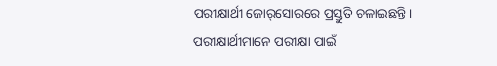ପରୀକ୍ଷାର୍ଥୀ ଜୋର୍‌ସୋରରେ ପ୍ରସ୍ତୁତି ଚଳାଇଛନ୍ତି। ପରୀକ୍ଷାର୍ଥୀମାନେ ପରୀକ୍ଷା ପାଇଁ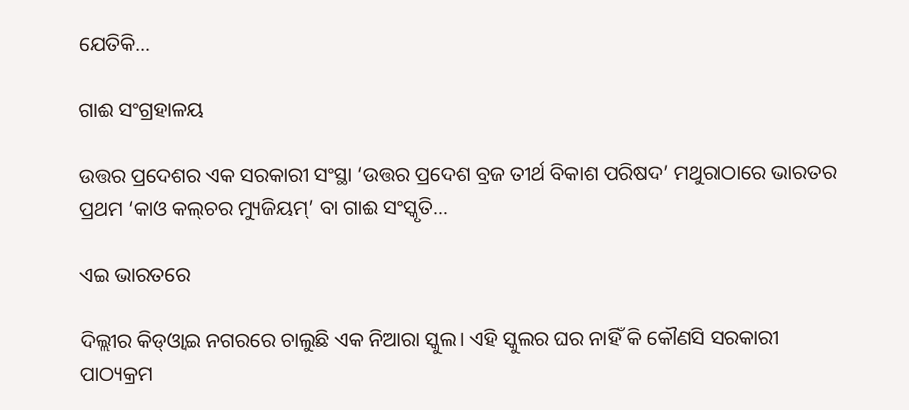ଯେତିକି…

ଗାଈ ସଂଗ୍ରହାଳୟ

ଉତ୍ତର ପ୍ରଦେଶର ଏକ ସରକାରୀ ସଂସ୍ଥା ‘ଉତ୍ତର ପ୍ରଦେଶ ବ୍ରଜ ତୀର୍ଥ ବିକାଶ ପରିଷଦ’ ମଥୁରାଠାରେ ଭାରତର ପ୍ରଥମ ‘କାଓ କଲ୍‌ଚର ମ୍ୟୁଜିୟମ୍‌’ ବା ଗାଈ ସଂସ୍କୃତି…

ଏଇ ଭାରତରେ

ଦିଲ୍ଲୀର କିଡ୍‌ଓ୍ବାଇ ନଗରରେ ଚାଲୁଛି ଏକ ନିଆରା ସ୍କୁଲ। ଏହି ସ୍କୁଲର ଘର ନାହିଁ କି କୌଣସି ସରକାରୀ ପାଠ୍ୟକ୍ରମ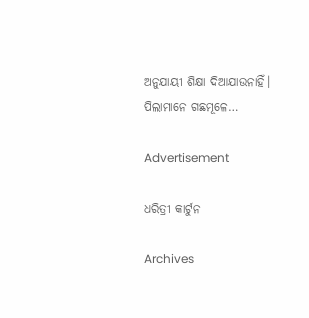ଅନୁଯାୟୀ ଶିକ୍ଷା ଦିଆଯାଉନାହିଁ। ପିଲାମାନେ ଗଛମୂଳେ…

Advertisement

ଧରିତ୍ରୀ କାର୍ଟୁନ

Archives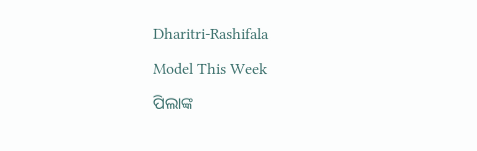Dharitri-Rashifala

Model This Week

ପିଲାଙ୍କ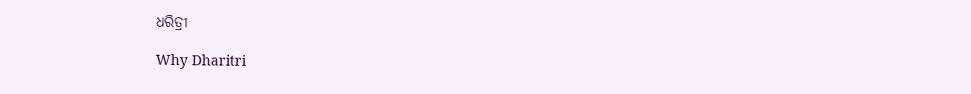ଧରିତ୍ରୀ

Why Dharitri